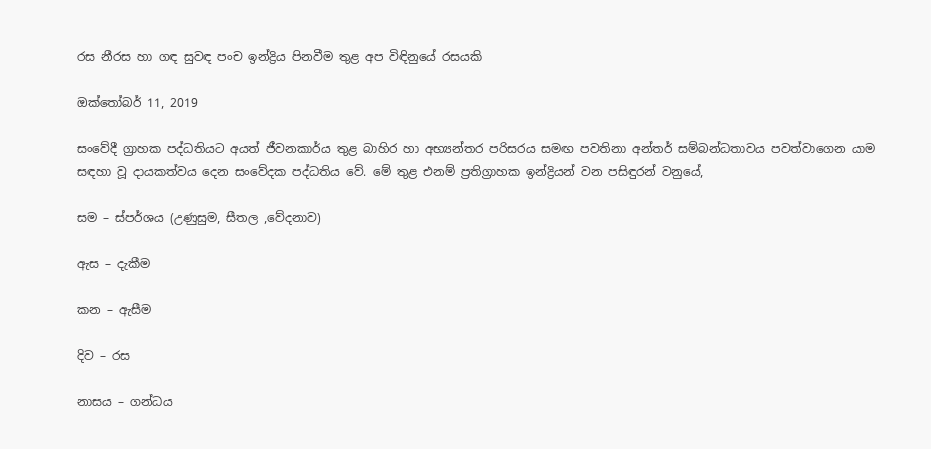රස නීරස හා ගඳ සුවඳ පංච ඉන්ද්‍රිය පිනවීම තුළ අප විඳිනුයේ රසයකි

ඔක්තෝබර් 11, 2019

සංවේදී ග්‍රාහක පද්ධතියට අයත් ජීවනකාර්ය තුළ බාහිර හා අභ්‍යන්තර පරිසරය සමඟ පවතිනා අන්තර් සම්බන්ධතාවය පවත්වාගෙන යාම සඳහා වූ දායකත්වය දෙන සංවේදක පද්ධතිය වේ. මේ තුළ එනම් ප්‍රතිග්‍රාහක ඉන්ද්‍රියන් වන පසිඳුරන් වනුයේ,

සම – ස්පර්ශය (උණුසුම, සීතල ,වේදනාව)

ඇස – දැකීම

කන – ඇසීම

දිව – රස

නාසය – ගන්ධය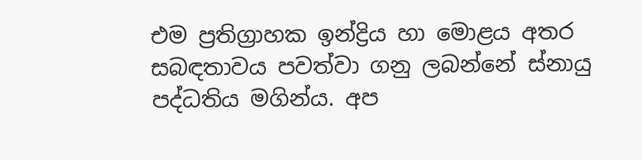එම ප්‍රතිග්‍රාහක ඉන්ද්‍රිය හා මොළය අතර සබඳතාවය පවත්වා ගනු ලබන්නේ ස්නායු පද්ධතිය මගින්ය. අප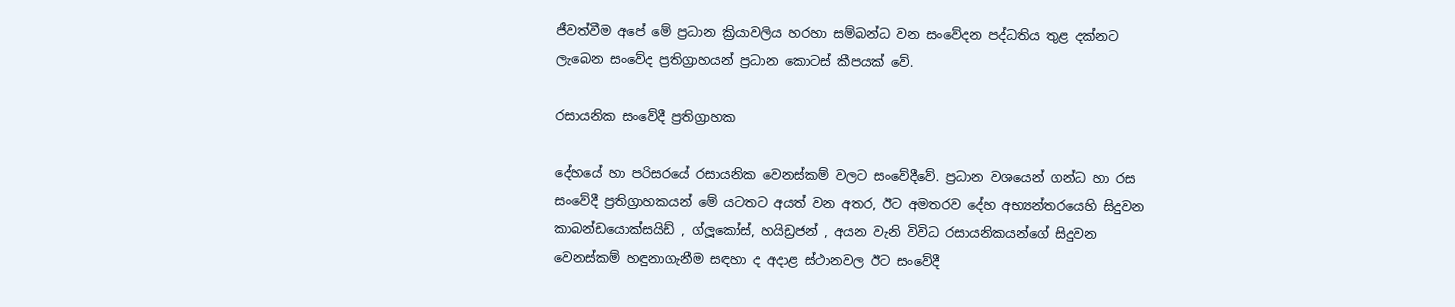ජීවත්වීම අපේ මේ ප්‍රධාන ක්‍රියාවලිය හරහා සම්බන්ධ වන සංවේදන පද්ධතිය තුළ දක්නට ලැබෙන සංවේද ප්‍රතිග්‍රාහයන් ප්‍රධාන කොටස් කීපයක් වේ.

රසායනික සංවේදී ප්‍රතිග්‍රාහක

දේහයේ හා පරිසරයේ රසායනික වෙනස්කම් වලට සංවේදීවේ. ප්‍රධාන වශයෙන් ගන්ධ හා රස සංවේදී ප්‍රතිග්‍රාහකයන් මේ යටතට අයත් වන අතර, ඊට අමතරව දේහ අභ්‍යන්තරයෙහි සිදුවන කාබන්ඩයොක්සයිඩ් , ග්ලූකෝස්, හයිඩ්‍රජන් , අයන වැනි විවිධ රසායනිකයන්ගේ සිදුවන වෙනස්කම් හඳුනාගැනීම සඳහා ද අදාළ ස්ථානවල ඊට සංවේදී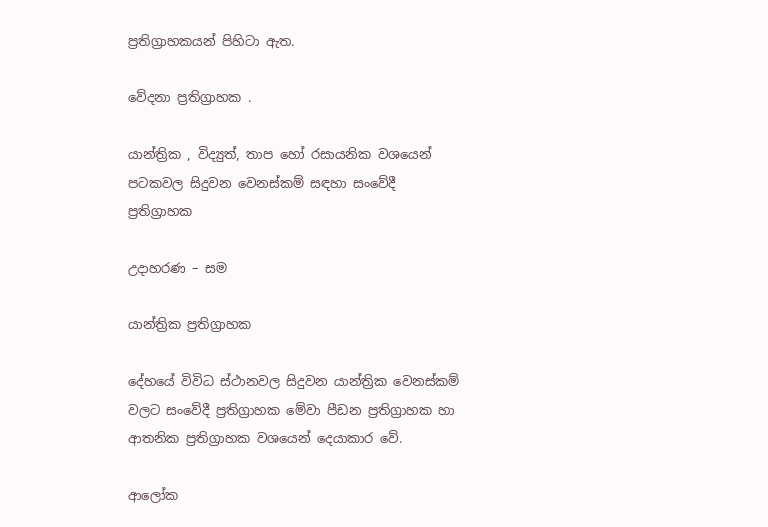ප්‍රතිග්‍රාහකයන් පිහිටා ඇත.

වේදනා ප්‍රතිග්‍රාහක .

යාන්ත්‍රික , විද්‍යුත්, තාප හෝ රසායනික වශයෙන් පටකවල සිදුවන වෙනස්කම් සඳහා සංවේදී ප්‍රතිග්‍රාහක

උදාහරණ – සම

යාන්ත්‍රික ප්‍රතිග්‍රාහක

දේහයේ විවිධ ස්ථානවල සිදුවන යාන්ත්‍රික වෙනස්කම් වලට සංවේදී ප්‍රතිග්‍රාහක මේවා පීඩන ප්‍රතිග්‍රාහක හා ආතනික ප්‍රතිග්‍රාහක වශයෙන් දෙයාකාර වේ.

ආලෝක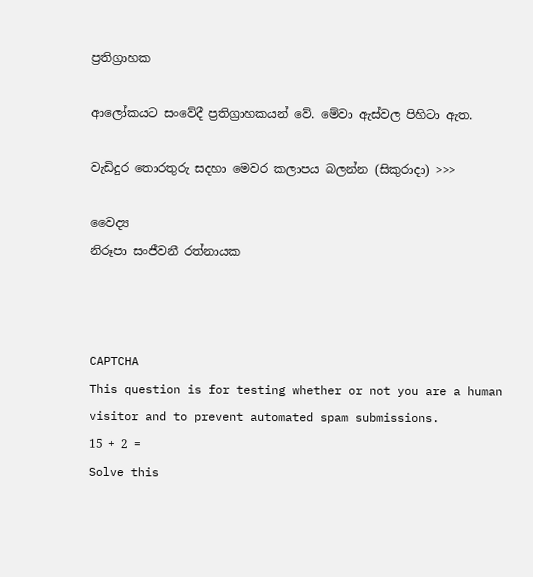ප්‍රතිග්‍රාහක

ආලෝකයට සංවේදී ප්‍රතිග්‍රාහකයන් වේ. මේවා ඇස්වල පිහිටා ඇත.

වැඩිදුර තොරතුරු සදහා මෙවර කලාපය බලන්න (සිකුරාදා) >>>

වෛද්‍ය
නිරූපා සංජීවනී රත්නායක



CAPTCHA
This question is for testing whether or not you are a human visitor and to prevent automated spam submissions.
15 + 2 =
Solve this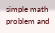simple math problem and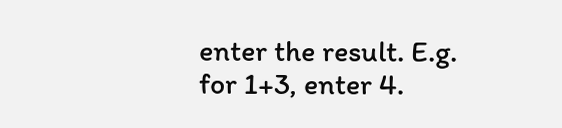enter the result. E.g. for 1+3, enter 4.